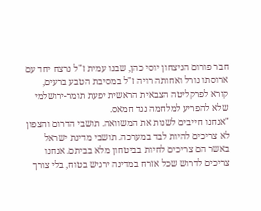חבר פורום הניצחון יוסי כהן, שבנו עמית ז"ל נרצח יחד עם ארוסתו נורל ואחותה רויה ז"ל במסיבת הטבע ברעים, קורא לפרקליטה הצבאית הראשית יפעת תומר-ירושלמי שלא להפריע למלחמה נגד חמאס.
"אנחנו חייבים לשנות את המשוואה. תושבי הדרום והצפון לא צריכים להיות לבד במערכה. תושבי מדינת ישראל באשר הם צריכים לחיות בביטחון מלא בביתם. אנחנו צריכים לדרוש שכל אזרח במדינה ירגיש בטוח, בלי צורך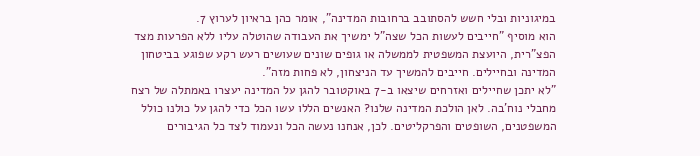במיגוניות ובלי חשש להסתובב ברחובות המדינה", אומר כהן בראיון לערוץ 7.
הוא מוסיף "חייבים לעשות הכל שצה"ל ימשיך את העבודה שהוטלה עליו ללא הפרעות מצד הפצ"רית, היועצת המשפטית לממשלה או גופים שונים שעושים רעש רקע שפוגע בביטחון המדינה ובחיילים. חייבים להמשיך עד הניצחון, לא פחות מזה".
"לא יתכן שחיילים ואזרחים שיצאו ב-7 באוקטובר להגן על המדינה יעצרו באמתלה של רצח מחבלי נוח'בה. לאן הולכת המדינה שלנו? האנשים הללו עשו הכל כדי להגן על כולנו כולל המשפטנים, השופטים והפרקליטים. לכן, אנחנו נעשה הכל ונעמוד לצד כל הגיבורים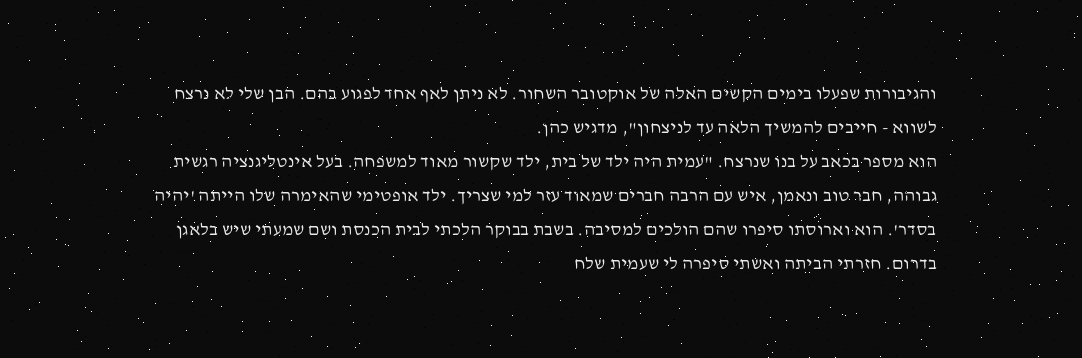והגיבורות שפעלו בימים הקשים האלה של אוקטובר השחור. לא ניתן לאף אחד לפגוע בהם. הבן שלי לא נרצח לשווא - חייבים להמשיך הלאה עד לניצחון", מדגיש כהן.
הוא מספר בכאב על בנו שנרצח. "עמית היה ילד של בית, ילד שקשור מאוד למשפחה. בעל אינטליגנציה רגשית גבוהה, חבר טוב ונאמן, איש עם הרבה חברים שמאוד עזר למי שצריך. ילד אופטימי שהאימרה שלו הייתה 'יהיה בסדר'. הוא וארוסתו סיפרו שהם הולכים למסיבה. בשבת בבוקר הלכתי לבית הכנסת ושם שמעתי שיש בלאגן בדרום. חזרתי הביתה ואשתי סיפרה לי שעמית שלח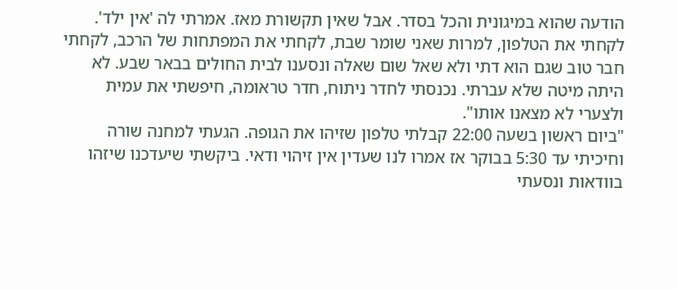הודעה שהוא במיגונית והכל בסדר. אבל שאין תקשורת מאז. אמרתי לה 'אין ילד'. לקחתי את הטלפון, למרות שאני שומר שבת, לקחתי את המפתחות של הרכב, לקחתי חבר טוב שגם הוא דתי ולא שאל שום שאלה ונסענו לבית החולים בבאר שבע. לא היתה מיטה שלא עברתי. נכנסתי לחדר ניתוח, חדר טראומה, חיפשתי את עמית ולצערי לא מצאנו אותו".
"ביום ראשון בשעה 22:00 קבלתי טלפון שזיהו את הגופה. הגעתי למחנה שורה וחיכיתי עד 5:30 בבוקר אז אמרו לנו שעדין אין זיהוי ודאי. ביקשתי שיעדכנו שיזהו בוודאות ונסעתי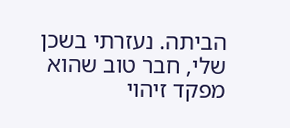הביתה. נעזרתי בשכן שלי, חבר טוב שהוא מפקד זיהוי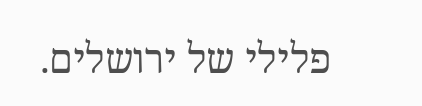פלילי של ירושלים.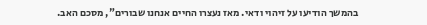בהמשך הודיעו על זיהוי ודאי. מאז נעצרו החיים אנחנו שבורים", מסכם האב.